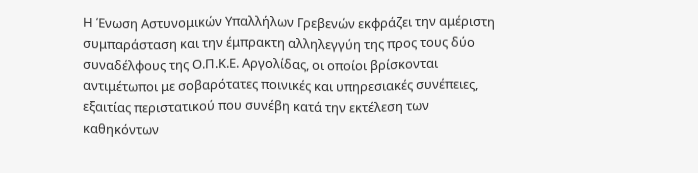Η Ένωση Αστυνομικών Υπαλλήλων Γρεβενών εκφράζει την αμέριστη συμπαράσταση και την έμπρακτη αλληλεγγύη της προς τους δύο συναδέλφους της Ο.Π.Κ.Ε. Αργολίδας, οι οποίοι βρίσκονται αντιμέτωποι με σοβαρότατες ποινικές και υπηρεσιακές συνέπειες, εξαιτίας περιστατικού που συνέβη κατά την εκτέλεση των καθηκόντων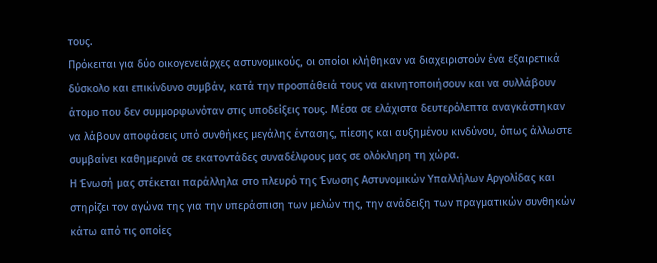τους.
Πρόκειται για δύο οικογενειάρχες αστυνομικούς, οι οποίοι κλήθηκαν να διαχειριστούν ένα εξαιρετικά δύσκολο και επικίνδυνο συμβάν, κατά την προσπάθειά τους να ακινητοποιήσουν και να συλλάβουν άτομο που δεν συμμορφωνόταν στις υποδείξεις τους. Μέσα σε ελάχιστα δευτερόλεπτα αναγκάστηκαν να λάβουν αποφάσεις υπό συνθήκες μεγάλης έντασης, πίεσης και αυξημένου κινδύνου, όπως άλλωστε συμβαίνει καθημερινά σε εκατοντάδες συναδέλφους μας σε ολόκληρη τη χώρα.
Η Ένωσή μας στέκεται παράλληλα στο πλευρό της Ένωσης Αστυνομικών Υπαλλήλων Αργολίδας και στηρίζει τον αγώνα της για την υπεράσπιση των μελών της, την ανάδειξη των πραγματικών συνθηκών κάτω από τις οποίες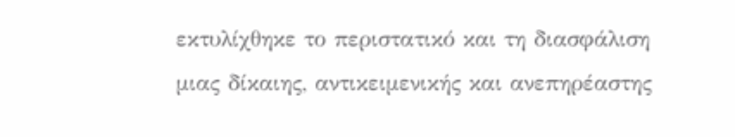εκτυλίχθηκε το περιστατικό και τη διασφάλιση μιας δίκαιης, αντικειμενικής και ανεπηρέαστης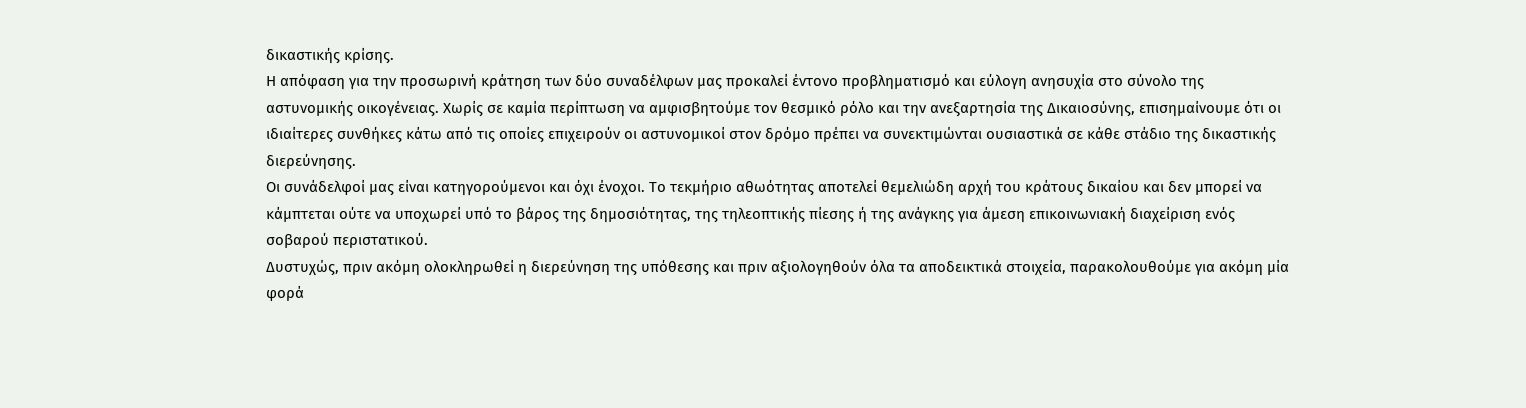δικαστικής κρίσης.
Η απόφαση για την προσωρινή κράτηση των δύο συναδέλφων μας προκαλεί έντονο προβληματισμό και εύλογη ανησυχία στο σύνολο της αστυνομικής οικογένειας. Χωρίς σε καμία περίπτωση να αμφισβητούμε τον θεσμικό ρόλο και την ανεξαρτησία της Δικαιοσύνης, επισημαίνουμε ότι οι ιδιαίτερες συνθήκες κάτω από τις οποίες επιχειρούν οι αστυνομικοί στον δρόμο πρέπει να συνεκτιμώνται ουσιαστικά σε κάθε στάδιο της δικαστικής διερεύνησης.
Οι συνάδελφοί μας είναι κατηγορούμενοι και όχι ένοχοι. Το τεκμήριο αθωότητας αποτελεί θεμελιώδη αρχή του κράτους δικαίου και δεν μπορεί να κάμπτεται ούτε να υποχωρεί υπό το βάρος της δημοσιότητας, της τηλεοπτικής πίεσης ή της ανάγκης για άμεση επικοινωνιακή διαχείριση ενός σοβαρού περιστατικού.
Δυστυχώς, πριν ακόμη ολοκληρωθεί η διερεύνηση της υπόθεσης και πριν αξιολογηθούν όλα τα αποδεικτικά στοιχεία, παρακολουθούμε για ακόμη μία φορά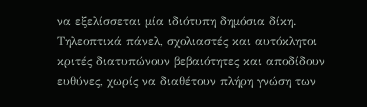να εξελίσσεται μία ιδιότυπη δημόσια δίκη. Τηλεοπτικά πάνελ, σχολιαστές και αυτόκλητοι κριτές διατυπώνουν βεβαιότητες και αποδίδουν ευθύνες, χωρίς να διαθέτουν πλήρη γνώση των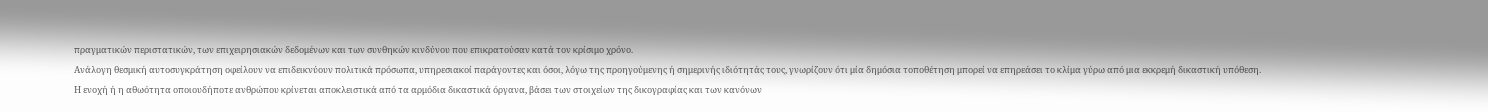πραγματικών περιστατικών, των επιχειρησιακών δεδομένων και των συνθηκών κινδύνου που επικρατούσαν κατά τον κρίσιμο χρόνο.
Ανάλογη θεσμική αυτοσυγκράτηση οφείλουν να επιδεικνύουν πολιτικά πρόσωπα, υπηρεσιακοί παράγοντες και όσοι, λόγω της προηγούμενης ή σημερινής ιδιότητάς τους, γνωρίζουν ότι μία δημόσια τοποθέτηση μπορεί να επηρεάσει το κλίμα γύρω από μια εκκρεμή δικαστική υπόθεση.
Η ενοχή ή η αθωότητα οποιουδήποτε ανθρώπου κρίνεται αποκλειστικά από τα αρμόδια δικαστικά όργανα, βάσει των στοιχείων της δικογραφίας και των κανόνων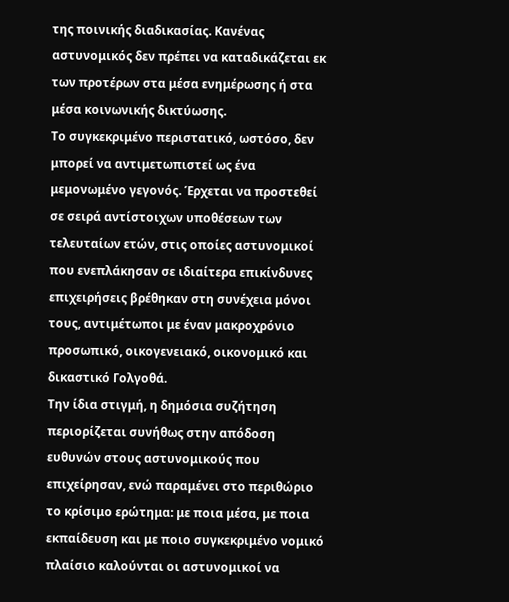της ποινικής διαδικασίας. Κανένας αστυνομικός δεν πρέπει να καταδικάζεται εκ των προτέρων στα μέσα ενημέρωσης ή στα μέσα κοινωνικής δικτύωσης.
Το συγκεκριμένο περιστατικό, ωστόσο, δεν μπορεί να αντιμετωπιστεί ως ένα μεμονωμένο γεγονός. Έρχεται να προστεθεί σε σειρά αντίστοιχων υποθέσεων των τελευταίων ετών, στις οποίες αστυνομικοί που ενεπλάκησαν σε ιδιαίτερα επικίνδυνες επιχειρήσεις βρέθηκαν στη συνέχεια μόνοι τους, αντιμέτωποι με έναν μακροχρόνιο προσωπικό, οικογενειακό, οικονομικό και δικαστικό Γολγοθά.
Την ίδια στιγμή, η δημόσια συζήτηση περιορίζεται συνήθως στην απόδοση ευθυνών στους αστυνομικούς που επιχείρησαν, ενώ παραμένει στο περιθώριο το κρίσιμο ερώτημα: με ποια μέσα, με ποια εκπαίδευση και με ποιο συγκεκριμένο νομικό πλαίσιο καλούνται οι αστυνομικοί να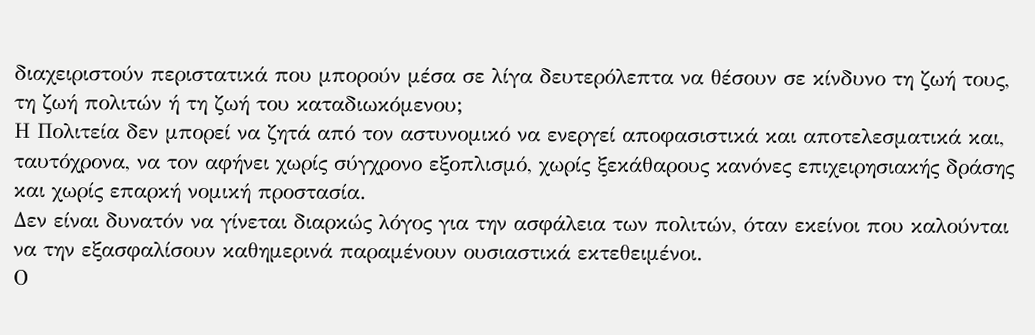διαχειριστούν περιστατικά που μπορούν μέσα σε λίγα δευτερόλεπτα να θέσουν σε κίνδυνο τη ζωή τους, τη ζωή πολιτών ή τη ζωή του καταδιωκόμενου;
Η Πολιτεία δεν μπορεί να ζητά από τον αστυνομικό να ενεργεί αποφασιστικά και αποτελεσματικά και, ταυτόχρονα, να τον αφήνει χωρίς σύγχρονο εξοπλισμό, χωρίς ξεκάθαρους κανόνες επιχειρησιακής δράσης και χωρίς επαρκή νομική προστασία.
Δεν είναι δυνατόν να γίνεται διαρκώς λόγος για την ασφάλεια των πολιτών, όταν εκείνοι που καλούνται να την εξασφαλίσουν καθημερινά παραμένουν ουσιαστικά εκτεθειμένοι.
Ο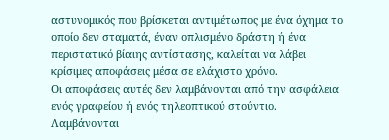αστυνομικός που βρίσκεται αντιμέτωπος με ένα όχημα το οποίο δεν σταματά, έναν οπλισμένο δράστη ή ένα περιστατικό βίαιης αντίστασης, καλείται να λάβει κρίσιμες αποφάσεις μέσα σε ελάχιστο χρόνο.
Οι αποφάσεις αυτές δεν λαμβάνονται από την ασφάλεια ενός γραφείου ή ενός τηλεοπτικού στούντιο. Λαμβάνονται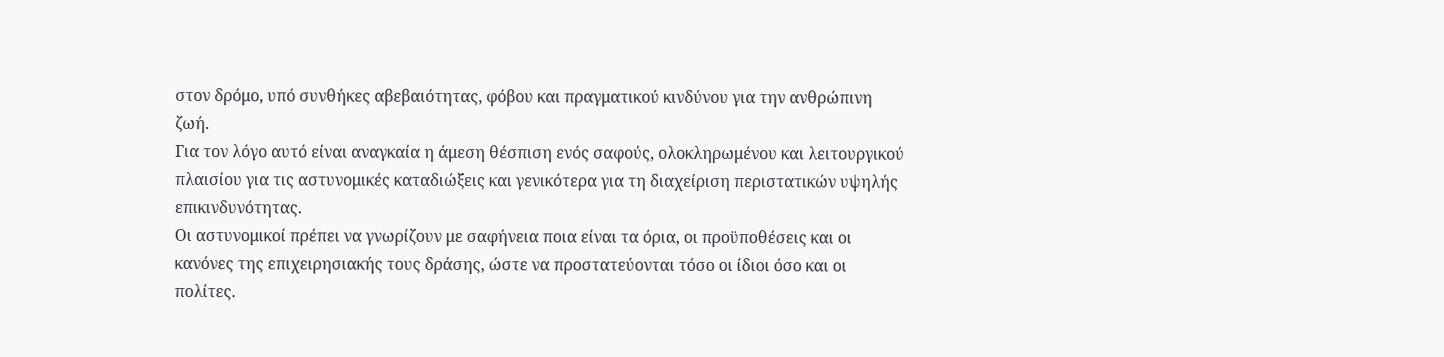στον δρόμο, υπό συνθήκες αβεβαιότητας, φόβου και πραγματικού κινδύνου για την ανθρώπινη ζωή.
Για τον λόγο αυτό είναι αναγκαία η άμεση θέσπιση ενός σαφούς, ολοκληρωμένου και λειτουργικού πλαισίου για τις αστυνομικές καταδιώξεις και γενικότερα για τη διαχείριση περιστατικών υψηλής επικινδυνότητας.
Οι αστυνομικοί πρέπει να γνωρίζουν με σαφήνεια ποια είναι τα όρια, οι προϋποθέσεις και οι κανόνες της επιχειρησιακής τους δράσης, ώστε να προστατεύονται τόσο οι ίδιοι όσο και οι πολίτες.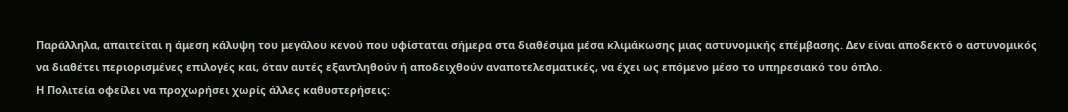Παράλληλα, απαιτείται η άμεση κάλυψη του μεγάλου κενού που υφίσταται σήμερα στα διαθέσιμα μέσα κλιμάκωσης μιας αστυνομικής επέμβασης. Δεν είναι αποδεκτό ο αστυνομικός να διαθέτει περιορισμένες επιλογές και, όταν αυτές εξαντληθούν ή αποδειχθούν αναποτελεσματικές, να έχει ως επόμενο μέσο το υπηρεσιακό του όπλο.
Η Πολιτεία οφείλει να προχωρήσει χωρίς άλλες καθυστερήσεις: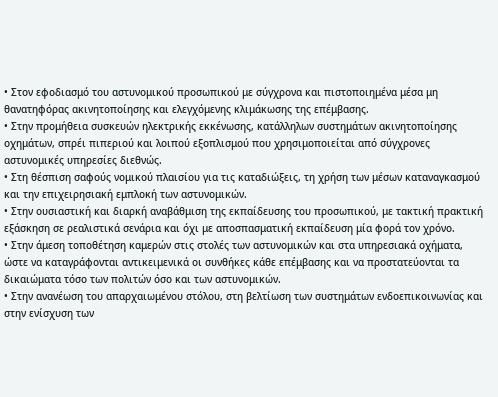• Στον εφοδιασμό του αστυνομικού προσωπικού με σύγχρονα και πιστοποιημένα μέσα μη θανατηφόρας ακινητοποίησης και ελεγχόμενης κλιμάκωσης της επέμβασης.
• Στην προμήθεια συσκευών ηλεκτρικής εκκένωσης, κατάλληλων συστημάτων ακινητοποίησης οχημάτων, σπρέι πιπεριού και λοιπού εξοπλισμού που χρησιμοποιείται από σύγχρονες αστυνομικές υπηρεσίες διεθνώς.
• Στη θέσπιση σαφούς νομικού πλαισίου για τις καταδιώξεις, τη χρήση των μέσων καταναγκασμού και την επιχειρησιακή εμπλοκή των αστυνομικών.
• Στην ουσιαστική και διαρκή αναβάθμιση της εκπαίδευσης του προσωπικού, με τακτική πρακτική εξάσκηση σε ρεαλιστικά σενάρια και όχι με αποσπασματική εκπαίδευση μία φορά τον χρόνο.
• Στην άμεση τοποθέτηση καμερών στις στολές των αστυνομικών και στα υπηρεσιακά οχήματα, ώστε να καταγράφονται αντικειμενικά οι συνθήκες κάθε επέμβασης και να προστατεύονται τα δικαιώματα τόσο των πολιτών όσο και των αστυνομικών.
• Στην ανανέωση του απαρχαιωμένου στόλου, στη βελτίωση των συστημάτων ενδοεπικοινωνίας και στην ενίσχυση των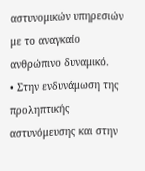αστυνομικών υπηρεσιών με το αναγκαίο ανθρώπινο δυναμικό.
• Στην ενδυνάμωση της προληπτικής αστυνόμευσης και στην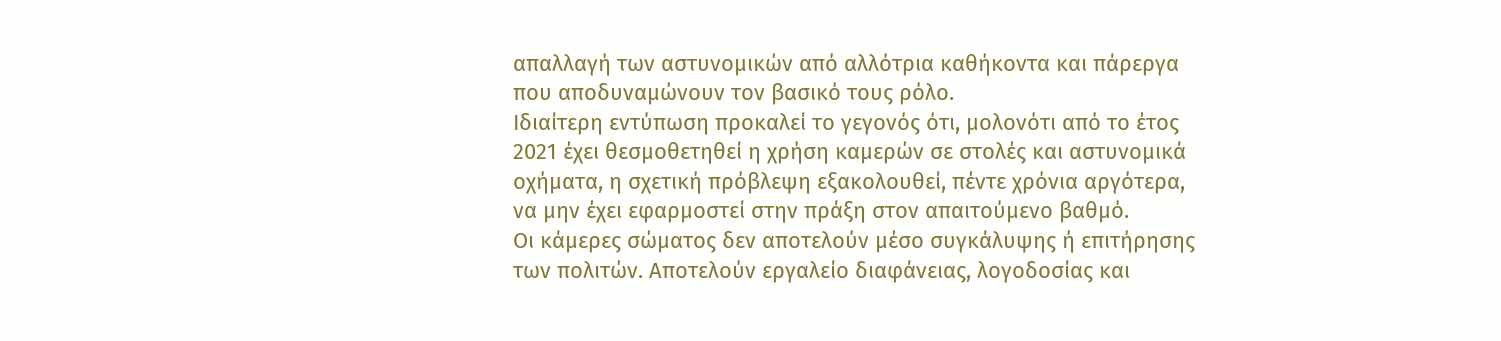απαλλαγή των αστυνομικών από αλλότρια καθήκοντα και πάρεργα που αποδυναμώνουν τον βασικό τους ρόλο.
Ιδιαίτερη εντύπωση προκαλεί το γεγονός ότι, μολονότι από το έτος 2021 έχει θεσμοθετηθεί η χρήση καμερών σε στολές και αστυνομικά οχήματα, η σχετική πρόβλεψη εξακολουθεί, πέντε χρόνια αργότερα, να μην έχει εφαρμοστεί στην πράξη στον απαιτούμενο βαθμό.
Οι κάμερες σώματος δεν αποτελούν μέσο συγκάλυψης ή επιτήρησης των πολιτών. Αποτελούν εργαλείο διαφάνειας, λογοδοσίας και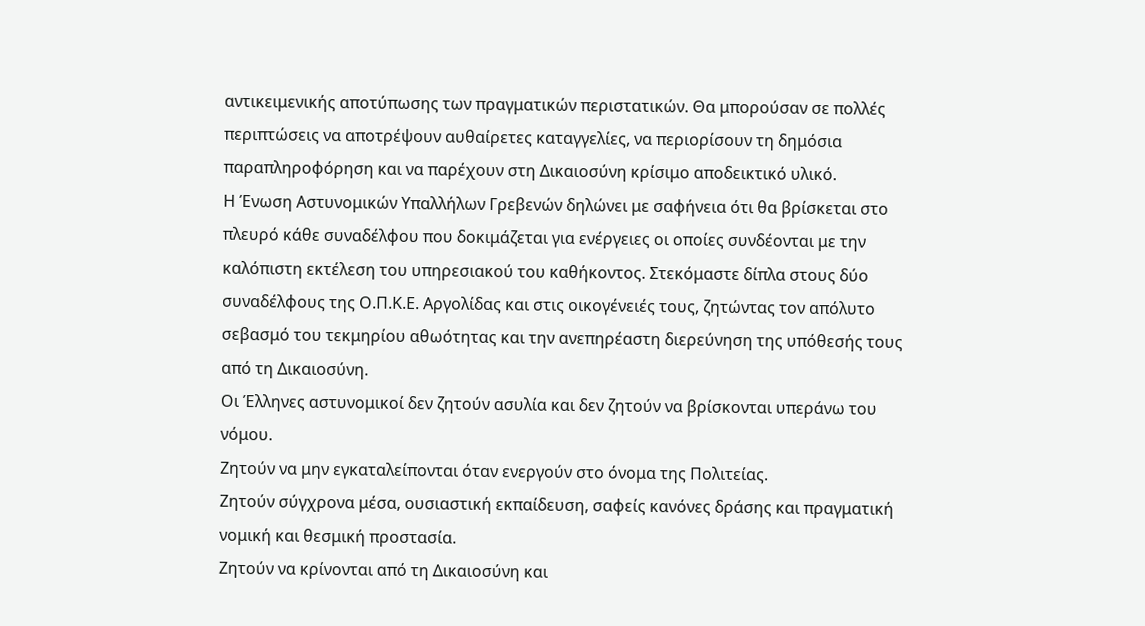αντικειμενικής αποτύπωσης των πραγματικών περιστατικών. Θα μπορούσαν σε πολλές περιπτώσεις να αποτρέψουν αυθαίρετες καταγγελίες, να περιορίσουν τη δημόσια παραπληροφόρηση και να παρέχουν στη Δικαιοσύνη κρίσιμο αποδεικτικό υλικό.
Η Ένωση Αστυνομικών Υπαλλήλων Γρεβενών δηλώνει με σαφήνεια ότι θα βρίσκεται στο πλευρό κάθε συναδέλφου που δοκιμάζεται για ενέργειες οι οποίες συνδέονται με την καλόπιστη εκτέλεση του υπηρεσιακού του καθήκοντος. Στεκόμαστε δίπλα στους δύο συναδέλφους της Ο.Π.Κ.Ε. Αργολίδας και στις οικογένειές τους, ζητώντας τον απόλυτο σεβασμό του τεκμηρίου αθωότητας και την ανεπηρέαστη διερεύνηση της υπόθεσής τους από τη Δικαιοσύνη.
Οι Έλληνες αστυνομικοί δεν ζητούν ασυλία και δεν ζητούν να βρίσκονται υπεράνω του νόμου.
Ζητούν να μην εγκαταλείπονται όταν ενεργούν στο όνομα της Πολιτείας.
Ζητούν σύγχρονα μέσα, ουσιαστική εκπαίδευση, σαφείς κανόνες δράσης και πραγματική νομική και θεσμική προστασία.
Ζητούν να κρίνονται από τη Δικαιοσύνη και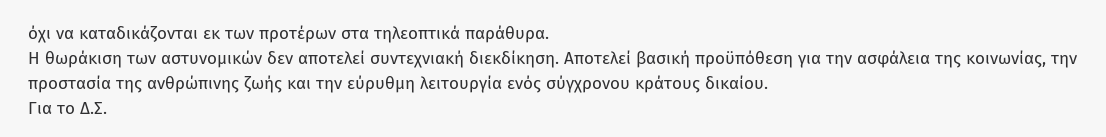όχι να καταδικάζονται εκ των προτέρων στα τηλεοπτικά παράθυρα.
Η θωράκιση των αστυνομικών δεν αποτελεί συντεχνιακή διεκδίκηση. Αποτελεί βασική προϋπόθεση για την ασφάλεια της κοινωνίας, την προστασία της ανθρώπινης ζωής και την εύρυθμη λειτουργία ενός σύγχρονου κράτους δικαίου.
Για το Δ.Σ.